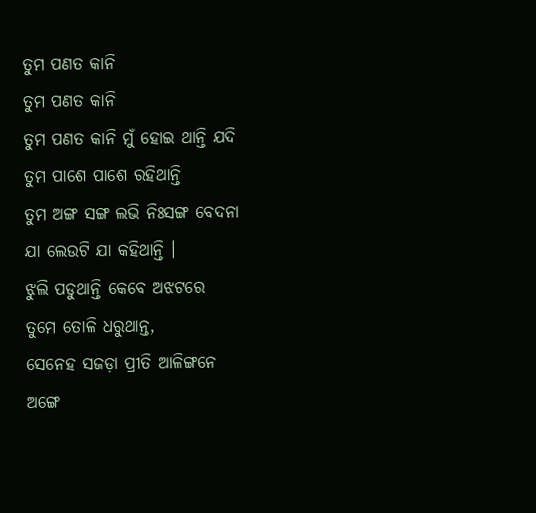ତୁମ ପଣତ କାନି
ତୁମ ପଣତ କାନି
ତୁମ ପଣତ କାନି ମୁଁ ହୋଇ ଥାନ୍ତି ଯଦି
ତୁମ ପାଶେ ପାଶେ ରହିଥାନ୍ତି
ତୁମ ଅଙ୍ଗ ସଙ୍ଗ ଲଭି ନିଃସଙ୍ଗ ବେଦନା
ଯା ଲେଉଟି ଯା କହିଥାନ୍ତି ।
ଝୁଲି ପଡୁଥାନ୍ତି କେବେ ଅଝଟରେ
ତୁମେ ତୋଳି ଧରୁଥାନ୍ତ,
ସେନେହ ସଜଡ଼ା ପ୍ରୀତି ଆଳିଙ୍ଗନେ
ଅଙ୍ଗେ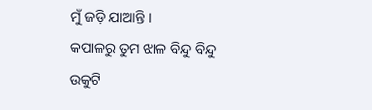ମୁଁ ଜଡ଼ି ଯାଆନ୍ତି ।
କପାଳରୁ ତୁମ ଝାଳ ବିନ୍ଦୁ ବିନ୍ଦୁ
ଉକୁଟି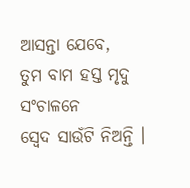ଆସନ୍ତା ଯେବେ,
ତୁମ ବାମ ହସ୍ତ ମୃଦୁ ସଂଚାଳନେ
ସ୍ବେଦ ସାଉଁଟି ନିଅନ୍ତି ।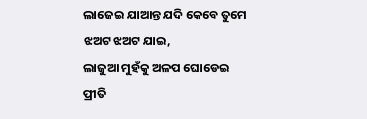ଲାଜେଇ ଯାଆନ୍ତ ଯଦି କେବେ ତୁମେ
ଝଅଟ ଝଅଟ ଯାଇ,
ଲାଜୁଆ ମୁହଁକୁ ଅଳପ ଘୋଡେଇ
ପ୍ରୀତି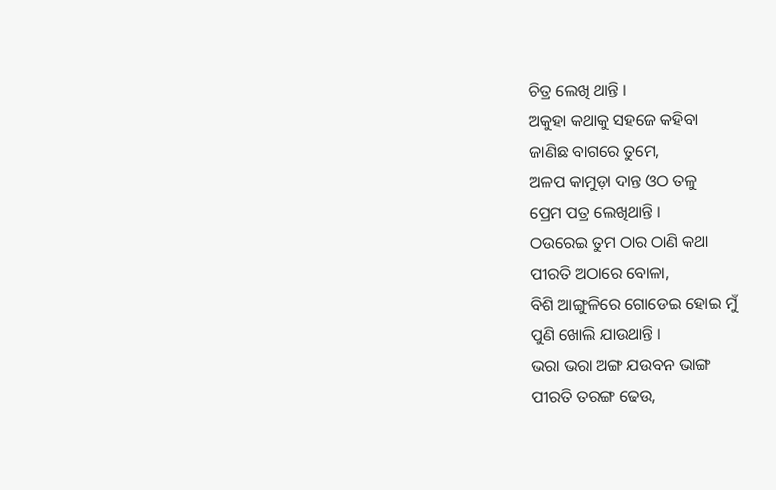ଚିତ୍ର ଲେଖି ଥାନ୍ତି ।
ଅକୁହା କଥାକୁ ସହଜେ କହିବା
ଜାଣିଛ ବାଗରେ ତୁମେ,
ଅଳପ କାମୁଡ଼ା ଦାନ୍ତ ଓଠ ତଳୁ
ପ୍ରେମ ପତ୍ର ଲେଖିଥାନ୍ତି ।
ଠଉରେଇ ତୁମ ଠାର ଠାଣି କଥା
ପୀରତି ଅଠାରେ ବୋଳା,
ବିଶି ଆଙ୍ଗୁଳିରେ ଗୋଡେଇ ହୋଇ ମୁଁ
ପୁଣି ଖୋଲି ଯାଉଥାନ୍ତି ।
ଭରା ଭରା ଅଙ୍ଗ ଯଉବନ ଭାଙ୍ଗ
ପୀରତି ତରଙ୍ଗ ଢେଉ,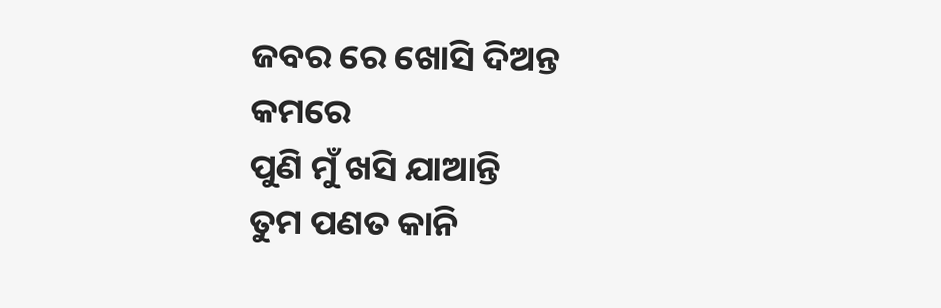ଜବର ରେ ଖୋସି ଦିଅନ୍ତ କମରେ
ପୁଣି ମୁଁ ଖସି ଯାଆନ୍ତି
ତୁମ ପଣତ କାନି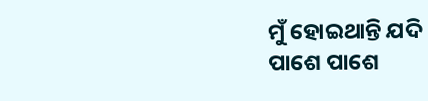ମୁଁ ହୋଇଥାନ୍ତି ଯଦି
ପାଶେ ପାଶେ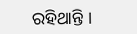ରହିଥାନ୍ତି ।